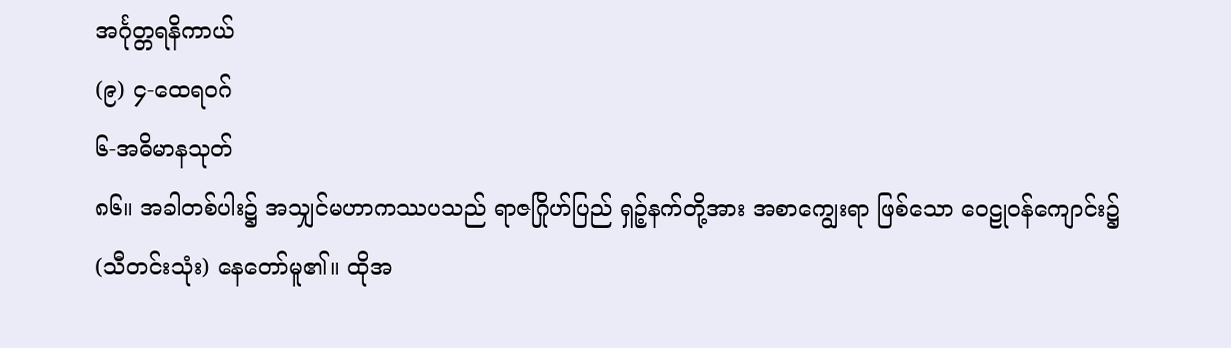အင်္ဂုတ္တရနိကာယ်
(၉) ၄-ထေရဝဂ်
၆-အဓိမာနသုတ်
၈၆။ အခါတစ်ပါး၌ အသျှင်မဟာကဿပသည် ရာဇဂြိုဟ်ပြည် ရှဉ့်နက်တို့အား အစာကျွေးရာ ဖြစ်သော ဝေဠုဝန်ကျောင်း၌ (သီတင်းသုံး) နေတော်မူ၏။ ထိုအ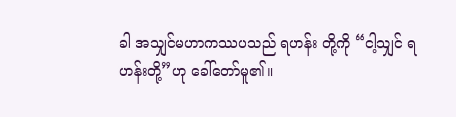ခါ အသျှင်မဟာကဿပသည် ရဟန်း တို့ကို “ငါ့သျှင် ရဟန်းတို့”ဟု ခေါ်တော်မူ၏။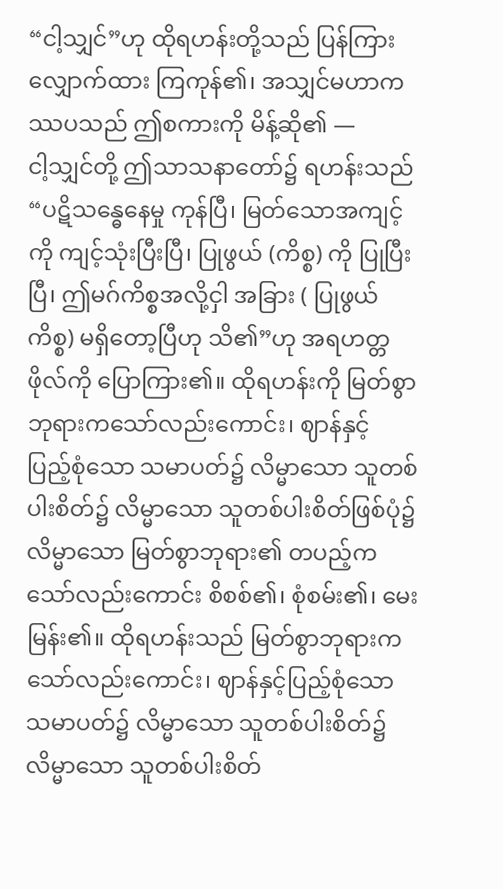“ငါ့သျှင်”ဟု ထိုရဟန်းတို့သည် ပြန်ကြားလျှောက်ထား ကြကုန်၏၊ အသျှင်မဟာကဿပသည် ဤစကားကို မိန့်ဆို၏ —
ငါ့သျှင်တို့ ဤသာသနာတော်၌ ရဟန်းသည် “ပဋိသန္ဓေနေမှု ကုန်ပြီ၊ မြတ်သောအကျင့်ကို ကျင့်သုံးပြီးပြီ၊ ပြုဖွယ် (ကိစ္စ) ကို ပြုပြီးပြီ၊ ဤမဂ်ကိစ္စအလို့ငှါ အခြား ( ပြုဖွယ်ကိစ္စ) မရှိတော့ပြီဟု သိ၏”ဟု အရဟတ္တဖိုလ်ကို ပြောကြား၏။ ထိုရဟန်းကို မြတ်စွာဘုရားကသော်လည်းကောင်း၊ ဈာန်နှင့် ပြည့်စုံသော သမာပတ်၌ လိမ္မာသော သူတစ်ပါးစိတ်၌ လိမ္မာသော သူတစ်ပါးစိတ်ဖြစ်ပုံ၌ လိမ္မာသော မြတ်စွာဘုရား၏ တပည့်ကသော်လည်းကောင်း စိစစ်၏၊ စုံစမ်း၏၊ မေးမြန်း၏။ ထိုရဟန်းသည် မြတ်စွာဘုရားကသော်လည်းကောင်း၊ ဈာန်နှင့်ပြည့်စုံသော သမာပတ်၌ လိမ္မာသော သူတစ်ပါးစိတ်၌ လိမ္မာသော သူတစ်ပါးစိတ်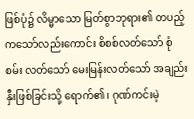ဖြစ်ပုံ၌ လိမ္မာသော မြတ်စွာဘုရား၏ တပည့်ကသော်လည်းကောင်း စိစစ်လတ်သော် စုံစမ်း လတ်သော် မေးမြန်းလတ်သော် အချည်းနှီးဖြစ်ခြင်းသို့ ရောက်၏၊ ဂုဏ်ကင်းမဲ့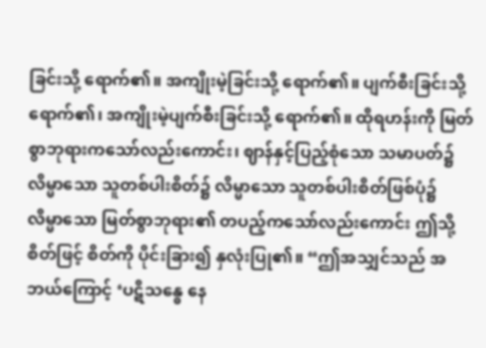ခြင်းသို့ ရောက်၏။ အကျိုးမဲ့ခြင်းသို့ ရောက်၏။ ပျက်စီးခြင်းသို့ ရောက်၏၊ အကျိုးမဲ့ပျက်စီးခြင်းသို့ ရောက်၏။ ထိုရဟန်းကို မြတ်စွာဘုရားကသော်လည်းကောင်း၊ ဈာန်နှင့်ပြည့်စုံသော သမာပတ်၌ လိမ္မာသော သူတစ်ပါးစိတ်၌ လိမ္မာသော သူတစ်ပါးစိတ်ဖြစ်ပုံ၌ လိမ္မာသော မြတ်စွာဘုရား၏ တပည့်ကသော်လည်းကောင်း ဤသို့ စိတ်ဖြင့် စိတ်ကို ပိုင်းခြား၍ နှလုံးပြု၏။ “ဤအသျှင်သည် အဘယ်ကြောင့် ‘ပဋိသန္ဓေ နေ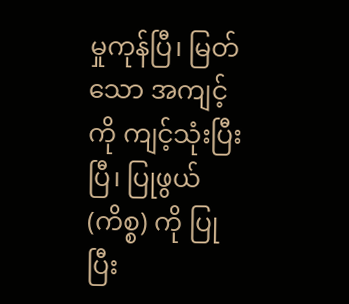မှုကုန်ပြီ၊ မြတ်သော အကျင့်ကို ကျင့်သုံးပြီးပြီ၊ ပြုဖွယ် (ကိစ္စ) ကို ပြုပြီး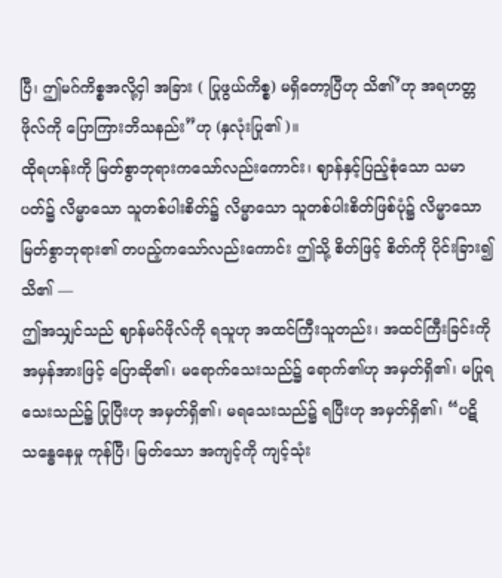ပြီ၊ ဤမဂ်ကိစ္စအလို့ငှါ အခြား ( ပြုဖွယ်ကိစ္စ) မရှိတော့ပြီဟု သိ၏’ဟု အရဟတ္တဖိုလ်ကို ပြောကြားဘိသနည်း”ဟု (နှလုံးပြု၏ )။
ထိုရဟန်းကို မြတ်စွာဘုရားကသော်လည်းကောင်း၊ ဈာန်နှင့်ပြည့်စုံသော သမာပတ်၌ လိမ္မာသော သူတစ်ပါးစိတ်၌ လိမ္မာသော သူတစ်ပါးစိတ်ဖြစ်ပုံ၌ လိမ္မာသော မြတ်စွာဘုရား၏ တပည့်ကသော်လည်းကောင်း ဤသို့ စိတ်ဖြင့် စိတ်ကို ပိုင်းခြား၍ သိ၏ —
ဤအသျှင်သည် ဈာန်မဂ်ဖိုလ်ကို ရသူဟု အထင်ကြီးသူတည်း၊ အထင်ကြီးခြင်းကို အမှန်အားဖြင့် ပြောဆို၏၊ မရောက်သေးသည်၌ ရောက်၏ဟု အမှတ်ရှိ၏၊ မပြုရသေးသည်၌ ပြုပြီးဟု အမှတ်ရှိ၏၊ မရသေးသည်၌ ရပြီးဟု အမှတ်ရှိ၏၊ “ပဋိသန္ဓေနေမှု ကုန်ပြီ၊ မြတ်သော အကျင့်ကို ကျင့်သုံး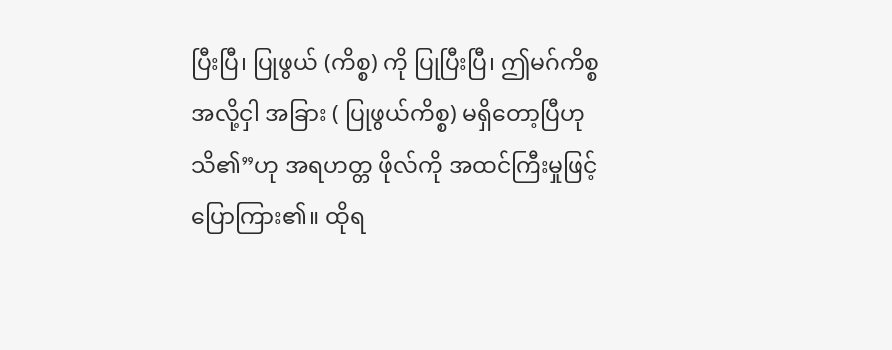ပြီးပြီ၊ ပြုဖွယ် (ကိစ္စ) ကို ပြုပြီးပြီ၊ ဤမဂ်ကိစ္စအလို့ငှါ အခြား ( ပြုဖွယ်ကိစ္စ) မရှိတော့ပြီဟု သိ၏”ဟု အရဟတ္တ ဖိုလ်ကို အထင်ကြီးမှုဖြင့် ပြောကြား၏။ ထိုရ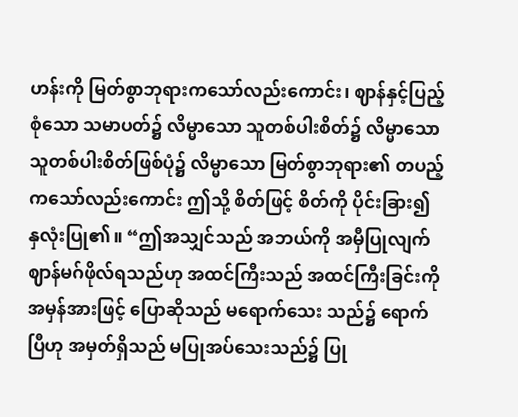ဟန်းကို မြတ်စွာဘုရားကသော်လည်းကောင်း၊ ဈာန်နှင့်ပြည့်စုံသော သမာပတ်၌ လိမ္မာသော သူတစ်ပါးစိတ်၌ လိမ္မာသော သူတစ်ပါးစိတ်ဖြစ်ပုံ၌ လိမ္မာသော မြတ်စွာဘုရား၏ တပည့်ကသော်လည်းကောင်း ဤသို့ စိတ်ဖြင့် စိတ်ကို ပိုင်းခြား၍ နှလုံးပြု၏။ “ဤအသျှင်သည် အဘယ်ကို အမှီပြုလျက် ဈာန်မဂ်ဖိုလ်ရသည်ဟု အထင်ကြီးသည် အထင်ကြီးခြင်းကို အမှန်အားဖြင့် ပြောဆိုသည် မရောက်သေး သည်၌ ရောက်ပြီဟု အမှတ်ရှိသည် မပြုအပ်သေးသည်၌ ပြု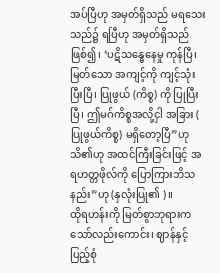အပ်ပြီဟု အမှတ်ရှိသည် မရသေးသည်၌ ရပြီဟု အမှတ်ရှိသည် ဖြစ်၍၊ ‘ပဋိသန္ဓေနေမှု ကုန်ပြီ၊ မြတ်သော အကျင့်ကို ကျင့်သုံးပြီးပြီ၊ ပြုဖွယ် (ကိစ္စ) ကို ပြုပြီးပြီ၊ ဤမဂ်ကိစ္စအလို့ငှါ အခြား ( ပြုဖွယ်ကိစ္စ) မရှိတော့ပြီ”ဟု သိ၏ဟု အထင်ကြီးခြင်းဖြင့် အရဟတ္တဖိုလ်ကို ပြောကြားဘိသနည်း”ဟု (နှလုံးပြု၏ )။
ထိုရဟန်းကို မြတ်စွာဘုရားကသော်လည်းကောင်း၊ ဈာန်နှင့်ပြည့်စုံ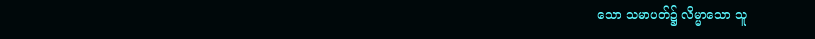သော သမာပတ်၌ လိမ္မာသော သူ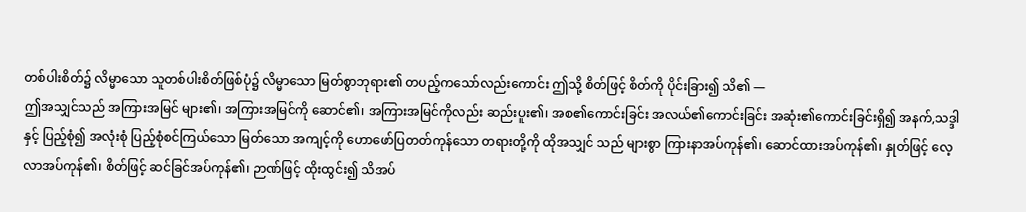တစ်ပါးစိတ်၌ လိမ္မာသော သူတစ်ပါးစိတ်ဖြစ်ပုံ၌ လိမ္မာသော မြတ်စွာဘုရား၏ တပည့်ကသော်လည်းကောင်း ဤသို့ စိတ်ဖြင့် စိတ်ကို ပိုင်းခြား၍ သိ၏ —
ဤအသျှင်သည် အကြားအမြင် များ၏၊ အကြားအမြင်ကို ဆောင်၏၊ အကြားအမြင်ကိုလည်း ဆည်းပူး၏၊ အစ၏ကောင်းခြင်း အလယ်၏ကောင်းခြင်း အဆုံး၏ကောင်းခြင်းရှိ၍ အနက်,သဒ္ဒါနှင့် ပြည့်စုံ၍ အလုံးစုံ ပြည့်စုံစင်ကြယ်သော မြတ်သော အကျင့်ကို ဟောဖော်ပြတတ်ကုန်သော တရားတို့ကို ထိုအသျှင် သည် များစွာ ကြားနာအပ်ကုန်၏၊ ဆောင်ထားအပ်ကုန်၏၊ နှုတ်ဖြင့် လေ့လာအပ်ကုန်၏၊ စိတ်ဖြင့် ဆင်ခြင်အပ်ကုန်၏၊ ဉာဏ်ဖြင့် ထိုးထွင်း၍ သိအပ်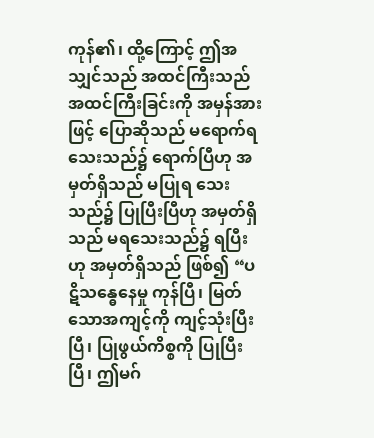ကုန်၏၊ ထို့ကြောင့် ဤအသျှင်သည် အထင်ကြီးသည် အထင်ကြီးခြင်းကို အမှန်အားဖြင့် ပြောဆိုသည် မရောက်ရသေးသည်၌ ရောက်ပြီဟု အမှတ်ရှိသည် မပြုရ သေးသည်၌ ပြုပြီးပြီဟု အမှတ်ရှိသည် မရသေးသည်၌ ရပြီးဟု အမှတ်ရှိသည် ဖြစ်၍ “ပဋိသန္ဓေနေမှု ကုန်ပြီ၊ မြတ်သောအကျင့်ကို ကျင့်သုံးပြီးပြီ၊ ပြုဖွယ်ကိစ္စကို ပြုပြီးပြီ၊ ဤမဂ်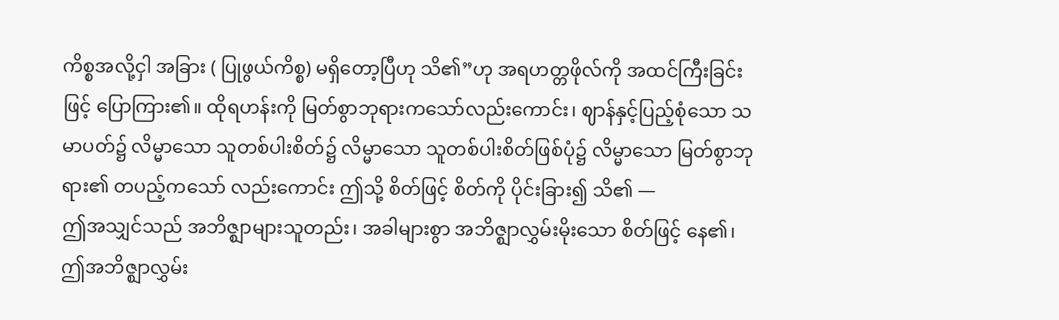ကိစ္စအလို့ငှါ အခြား ( ပြုဖွယ်ကိစ္စ) မရှိတော့ပြီဟု သိ၏”ဟု အရဟတ္တဖိုလ်ကို အထင်ကြီးခြင်းဖြင့် ပြောကြား၏။ ထိုရဟန်းကို မြတ်စွာဘုရားကသော်လည်းကောင်း၊ ဈာန်နှင့်ပြည့်စုံသော သမာပတ်၌ လိမ္မာသော သူတစ်ပါးစိတ်၌ လိမ္မာသော သူတစ်ပါးစိတ်ဖြစ်ပုံ၌ လိမ္မာသော မြတ်စွာဘုရား၏ တပည့်ကသော် လည်းကောင်း ဤသို့ စိတ်ဖြင့် စိတ်ကို ပိုင်းခြား၍ သိ၏ —
ဤအသျှင်သည် အဘိဇ္ဈာများသူတည်း၊ အခါများစွာ အဘိဇ္ဈာလွှမ်းမိုးသော စိတ်ဖြင့် နေ၏၊ ဤအဘိဇ္ဈာလွှမ်း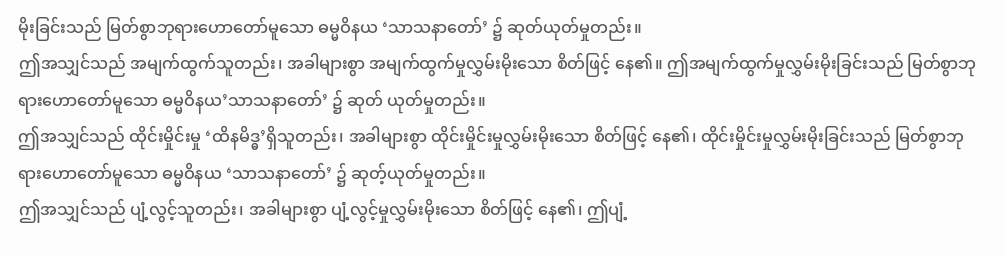မိုးခြင်းသည် မြတ်စွာဘုရားဟောတော်မူသော ဓမ္မဝိနယ ‘သာသနာတော်’ ၌ ဆုတ်ယုတ်မှုတည်း။
ဤအသျှင်သည် အမျက်ထွက်သူတည်း၊ အခါများစွာ အမျက်ထွက်မှုလွှမ်းမိုးသော စိတ်ဖြင့် နေ၏။ ဤအမျက်ထွက်မှုလွှမ်းမိုးခြင်းသည် မြတ်စွာဘုရားဟောတော်မူသော ဓမ္မဝိနယ’သာသနာတော်’ ၌ ဆုတ် ယုတ်မှုတည်း။
ဤအသျှင်သည် ထိုင်းမှိုင်းမှု ‘ထိနမိဒ္ဓ’ရှိသူတည်း၊ အခါများစွာ ထိုင်းမှိုင်းမှုလွှမ်းမိုးသော စိတ်ဖြင့် နေ၏၊ ထိုင်းမှိုင်းမှုလွှမ်းမိုးခြင်းသည် မြတ်စွာဘုရားဟောတော်မူသော ဓမ္မဝိနယ ‘သာသနာတော်’ ၌ ဆုတ့်ယုတ်မှုတည်း။
ဤအသျှင်သည် ပျံ့လွင့်သူတည်း၊ အခါများစွာ ပျံ့လွင့်မှုလွှမ်းမိုးသော စိတ်ဖြင့် နေ၏၊ ဤပျံ့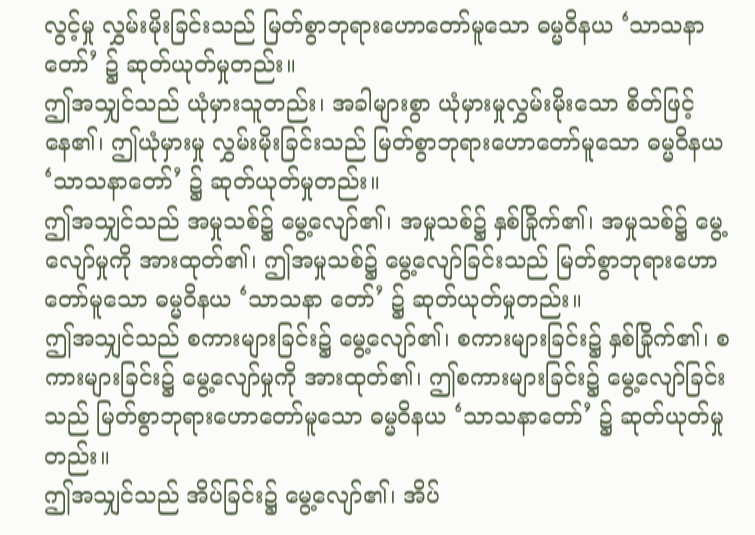လွင့်မှု လွှမ်းမိုးခြင်းသည် မြတ်စွာဘုရားဟောတော်မူသော ဓမ္မဝိနယ ‘သာသနာတော်’ ၌ ဆုတ်ယုတ်မှုတည်း။
ဤအသျှင်သည် ယုံမှားသူတည်း၊ အခါများစွာ ယုံမှားမှုလွှမ်းမိုးသော စိတ်ဖြင့် နေ၏၊ ဤယုံမှားမှု လွှမ်းမိုးခြင်းသည် မြတ်စွာဘုရားဟောတော်မူသော ဓမ္မဝိနယ ‘သာသနာတော်’ ၌ ဆုတ်ယုတ်မှုတည်း။
ဤအသျှင်သည် အမှုသစ်၌ မွေ့လျော်၏၊ အမှုသစ်၌ နှစ်ခြိုက်၏၊ အမှုသစ်၌ မွေ့လျော်မှုကို အားထုတ်၏၊ ဤအမှုသစ်၌ မွေ့လျော်ခြင်းသည် မြတ်စွာဘုရားဟောတော်မူသော ဓမ္မဝိနယ ‘သာသနာ တော်’ ၌ ဆုတ်ယုတ်မှုတည်း။
ဤအသျှင်သည် စကားများခြင်း၌ မွေ့လျော်၏၊ စကားများခြင်း၌ နှစ်ခြိုက်၏၊ စကားများခြင်း၌ မွေ့လျော်မှုကို အားထုတ်၏၊ ဤစကားများခြင်း၌ မွေ့လျော်ခြင်းသည် မြတ်စွာဘုရားဟောတော်မူသော ဓမ္မဝိနယ ‘သာသနာတော်’ ၌ ဆုတ်ယုတ်မှုတည်း။
ဤအသျှင်သည် အိပ်ခြင်း၌ မွေ့လျော်၏၊ အိပ်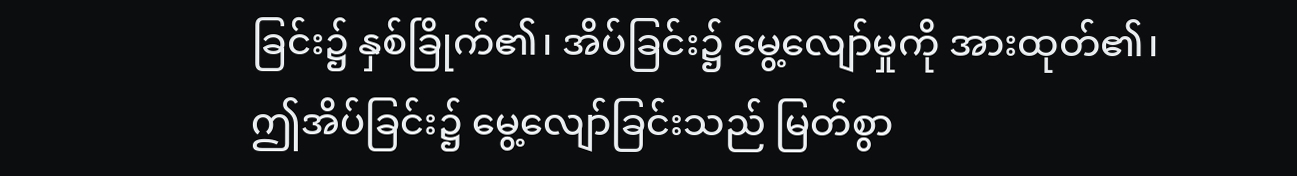ခြင်း၌ နှစ်ခြိုက်၏၊ အိပ်ခြင်း၌ မွေ့လျော်မှုကို အားထုတ်၏၊ ဤအိပ်ခြင်း၌ မွေ့လျော်ခြင်းသည် မြတ်စွာ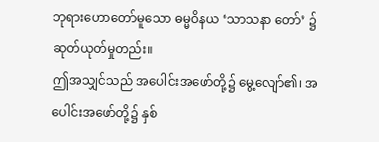ဘုရားဟောတော်မူသော ဓမ္မဝိနယ ‘သာသနာ တော်’ ၌ ဆုတ်ယုတ်မှုတည်း။
ဤအသျှင်သည် အပေါင်းအဖော်တို့၌ မွေ့လျော်၏၊ အပေါင်းအဖော်တို့၌ နှစ်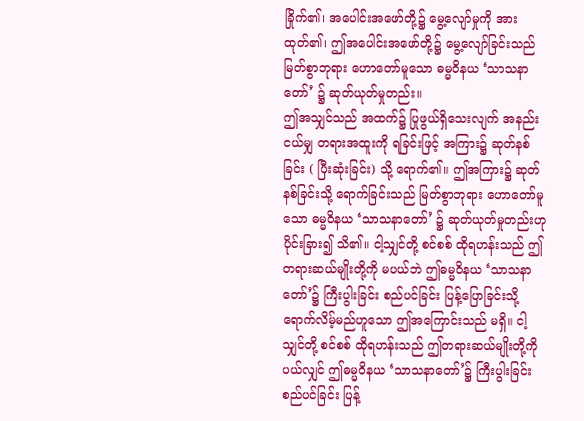ခြိုက်၏၊ အပေါင်းအဖော်တို့၌ မွေ့လျော်မှုကို အားထုတ်၏၊ ဤအပေါင်းအဖော်တို့၌ မွေ့လျော်ခြင်းသည် မြတ်စွာဘုရား ဟောတော်မူသော ဓမ္မဝိနယ ‘သာသနာတော်’ ၌ ဆုတ်ယုတ်မှုတည်း။
ဤအသျှင်သည် အထက်၌ ပြုဖွယ်ရှိသေးလျက် အနည်းငယ်မျှ တရားအထူးကို ရခြင်းဖြင့် အကြား၌ ဆုတ်နစ်ခြင်း ( ပြီးဆုံးခြင်း) သို့ ရောက်၏။ ဤအကြား၌ ဆုတ်နစ်ခြင်းသို့ ရောက်ခြင်းသည် မြတ်စွာဘုရား ဟောတော်မူသော ဓမ္မဝိနယ ‘သာသနာတော်’ ၌ ဆုတ်ယုတ်မှုတည်းဟု ပိုင်းခြား၍ သိ၏။ ငါ့သျှင်တို့ စင်စစ် ထိုရဟန်းသည် ဤတရားဆယ်မျိုးတို့ကို မပယ်ဘဲ ဤဓမ္မဝိနယ ‘သာသနာ တော်’၌ ကြီးပွါးခြင်း စည်ပင်ခြင်း ပြန့်ပြောခြင်းသို့ ရောက်လိမ့်မည်ဟူသော ဤအကြောင်းသည် မရှိ။ ငါ့သျှင်တို့ စင်စစ် ထိုရဟန်းသည် ဤတရားဆယ်မျိုးတို့ကို ပယ်လျှင် ဤဓမ္မဝိနယ ‘သာသနာတော်’၌ ကြီးပွါးခြင်း စည်ပင်ခြင်း ပြန့်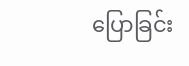ပြောခြင်း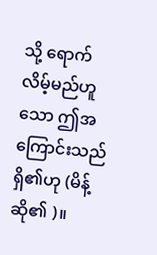သို့ ရောက်လိမ့်မည်ဟူသော ဤအကြောင်းသည် ရှိ၏ဟု (မိန့်ဆို၏ )။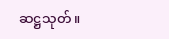ဆဋ္ဌသုတ်။